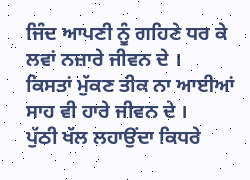ਜਿੰਦ ਆਪਣੀ ਨੂੰ ਗਹਿਣੇ ਧਰ ਕੇ ਲਵਾਂ ਨਜ਼ਾਰੇ ਜੀਵਨ ਦੇ ।
ਕਿਸਤਾਂ ਮੁੱਕਣ ਤੀਕ ਨਾ ਆਈਆਂ ਸਾਹ ਵੀ ਹਾਰੇ ਜੀਵਨ ਦੇ ।
ਪੁੱਠੀ ਖੱਲ ਲਹਾਉਂਦਾ ਕਿਧਰੇ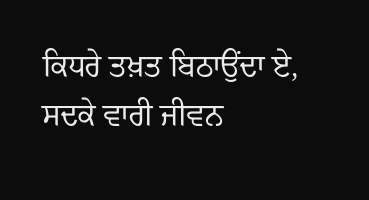ਕਿਧਰੇ ਤਖ਼ਤ ਬਿਠਾਉਂਦਾ ਏ,
ਸਦਕੇ ਵਾਰੀ ਜੀਵਨ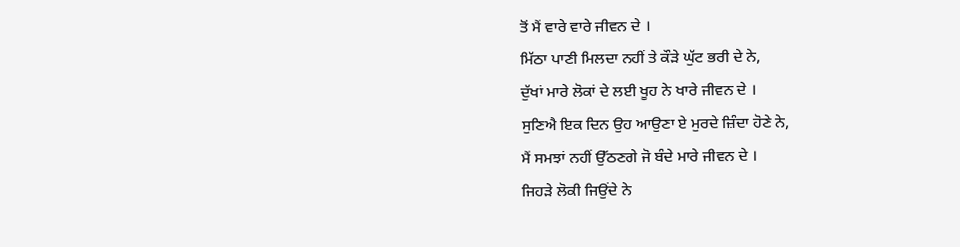ਤੋਂ ਮੈਂ ਵਾਰੇ ਵਾਰੇ ਜੀਵਨ ਦੇ ।
ਮਿੱਠਾ ਪਾਣੀ ਮਿਲਦਾ ਨਹੀਂ ਤੇ ਕੌੜੇ ਘੁੱਟ ਭਰੀ ਦੇ ਨੇ,
ਦੁੱਖਾਂ ਮਾਰੇ ਲੋਕਾਂ ਦੇ ਲਈ ਖੂਹ ਨੇ ਖਾਰੇ ਜੀਵਨ ਦੇ ।
ਸੁਣਿਐ ਇਕ ਦਿਨ ਉਹ ਆਉਣਾ ਏ ਮੁਰਦੇ ਜ਼ਿੰਦਾ ਹੋਣੇ ਨੇ,
ਮੈਂ ਸਮਝਾਂ ਨਹੀਂ ਉੱਠਣਗੇ ਜੋ ਬੰਦੇ ਮਾਰੇ ਜੀਵਨ ਦੇ ।
ਜਿਹੜੇ ਲੋਕੀ ਜਿਉਂਦੇ ਨੇ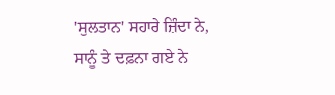'ਸੁਲਤਾਨ' ਸਹਾਰੇ ਜ਼ਿੰਦਾ ਨੇ,
ਸਾਨੂੰ ਤੇ ਦਫ਼ਨਾ ਗਏ ਨੇ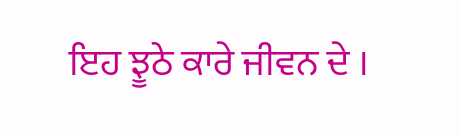ਇਹ ਝੂਠੇ ਕਾਰੇ ਜੀਵਨ ਦੇ ।